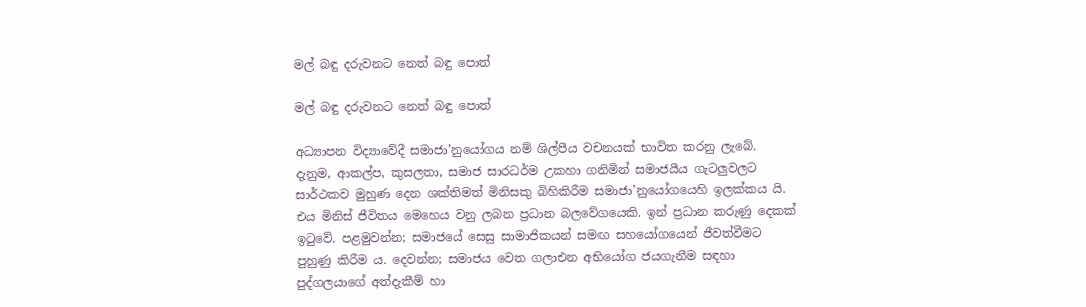මල් බඳු දරුවනට නෙත් බඳු පොත්

මල් බඳු දරුවනට නෙත් බඳු පොත්

අධ්‍යාපන විද්‍යාවේදී සමාජා’නුයෝගය නම් ශිල්පීය වචනයක් භාවිත කරනු ලැබේ. දැනුම, ආකල්ප, කුසලතා, සමාජ සාරධර්ම උකහා ගනිමින් සමාජයීය ගැටලුවලට සාර්ථකව මුහුණ දෙන ශක්තිමත් මිනිසකු බිහිකිරීම සමාජා’නුයෝගයෙහි ඉලක්කය යි. එය මිනිස් ජීවිතය මෙහෙය වනු ලබන ප්‍රධාන බලවේගයෙකි. ඉන් ප්‍රධාන කරුණු දෙකක් ඉටුවේ. පළමුවන්න; සමාජයේ සෙසු සාමාජිකයන් සමඟ සහයෝගයෙන් ජීවත්වීමට පුහුණු කිරීම ය. දෙවන්න; සමාජය වෙත ගලාඑන අභියෝග ජයගැනීම සඳහා පුද්ගලයාගේ අත්දැකීම් හා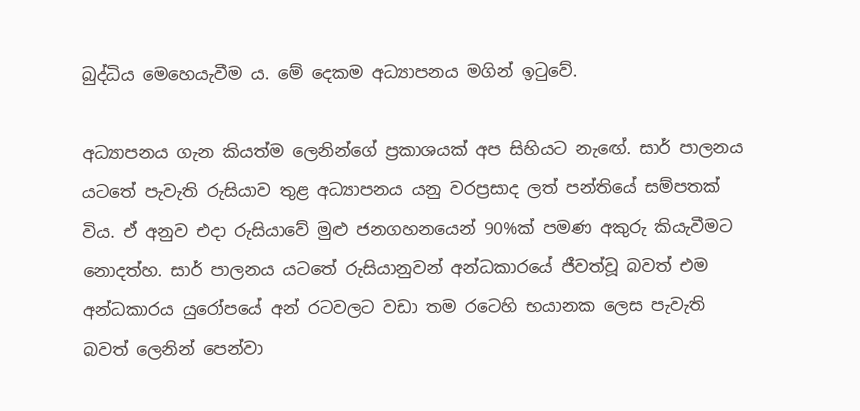බුද්ධිය මෙහෙයැවීම ය. මේ දෙකම අධ්‍යාපනය මගින් ඉටුවේ.

අධ්‍යාපනය ගැන කියත්ම ලෙනින්ගේ ප්‍රකාශයක් අප සිහියට නැඟේ. සාර් පාලනය යටතේ පැවැති රුසියාව තුළ අධ්‍යාපනය යනු වරප්‍රසාද ලත් පන්තියේ සම්පතක් විය. ඒ අනුව එදා රුසියාවේ මුළු ජනගහනයෙන් 90%ක් පමණ අකුරු කියැවීමට නොදත්හ. සාර් පාලනය යටතේ රුසියානුවන් අන්ධකාරයේ ජීවත්වූ බවත් එම අන්ධකාරය යුරෝපයේ අන් රටවලට වඩා තම රටෙහි භයානක ලෙස පැවැති බවත් ලෙනින් පෙන්වා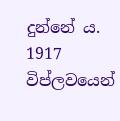දුන්නේ ය. 1917 විප්ලවයෙන්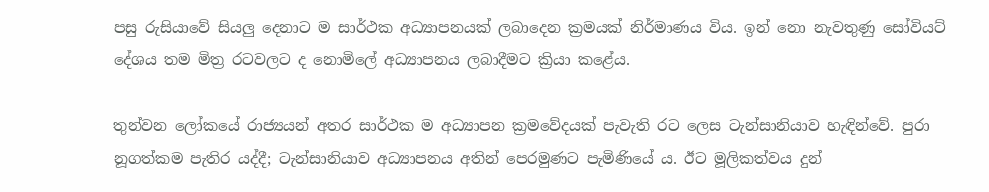පසු රුසියාවේ සියලු දෙනාට ම සාර්ථක අධ්‍යාපනයක් ලබාදෙන ක්‍රමයක් නිර්මාණය විය. ඉන් නො නැවතුණු සෝවියට් දේශය තම මිත්‍ර රටවලට ද නොමිලේ අධ්‍යාපනය ලබාදීමට ක්‍රියා කළේය.

තුන්වන ලෝකයේ රාජ්‍යයන් අතර සාර්ථක ම අධ්‍යාපන ක්‍රමවේදයක් පැවැති රට ලෙස ටැන්සානියාව හැඳින්වේ. පුරා නූගත්කම පැතිර යද්දී; ටැන්සානියාව අධ්‍යාපනය අතින් පෙරමුණට පැමිණියේ ය. ඊට මූලිකත්වය දුන්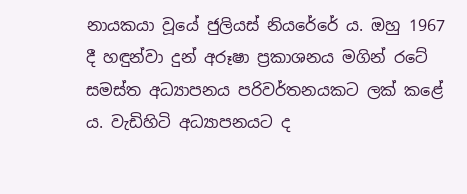නායකයා වූයේ ජුලියස් නියරේරේ ය. ඔහු 1967 දී හඳුන්වා දුන් අරූෂා ප්‍රකාශනය මගින් රටේ සමස්ත අධ්‍යාපනය පරිවර්තනයකට ලක් කළේ ය. වැඩිහිටි අධ්‍යාපනයට ද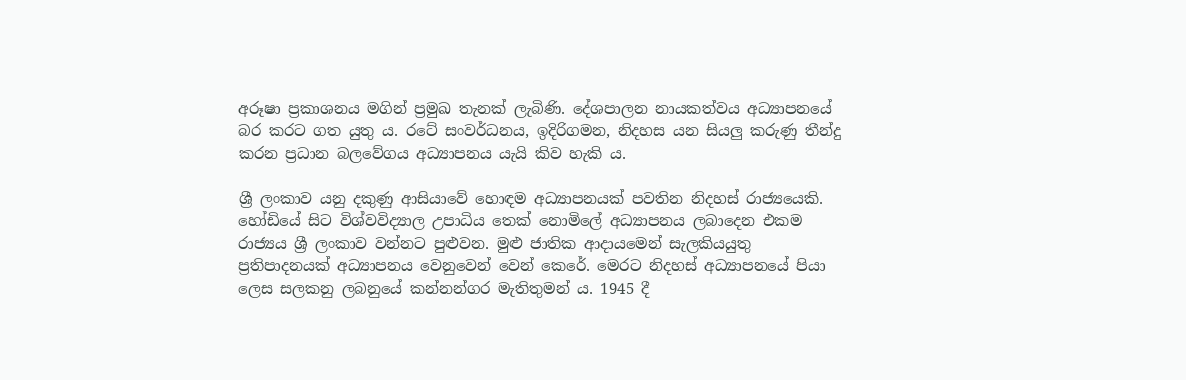අරූෂා ප්‍රකාශනය මගින් ප්‍රමුඛ තැනක් ලැබිණි. දේශපාලන නායකත්වය අධ්‍යාපනයේ බර කරට ගත යුතු ය. රටේ සංවර්ධනය, ඉදිරිගමන, නිදහස යන සියලු කරුණු තීන්දු කරන ප්‍රධාන බලවේගය අධ්‍යාපනය යැයි කිව හැකි ය.

ශ්‍රී ලංකාව යනු දකුණු ආසියාවේ හොඳම අධ්‍යාපනයක් පවතින නිදහස් රාජ්‍යයෙකි. හෝඩියේ සිට විශ්වවිද්‍යාල උපාධිය තෙක් නොමිලේ අධ්‍යාපනය ලබාදෙන එකම රාජ්‍යය ශ්‍රී ලංකාව වන්නට පුළුවන. මුළු ජාතික ආදායමෙන් සැලකියයුතු ප්‍රතිපාදනයක් අධ්‍යාපනය වෙනුවෙන් වෙන් කෙරේ. මෙරට නිදහස් අධ්‍යාපනයේ පියා ලෙස සලකනු ලබනුයේ කන්නන්ගර මැතිතුමන් ය. 1945 දී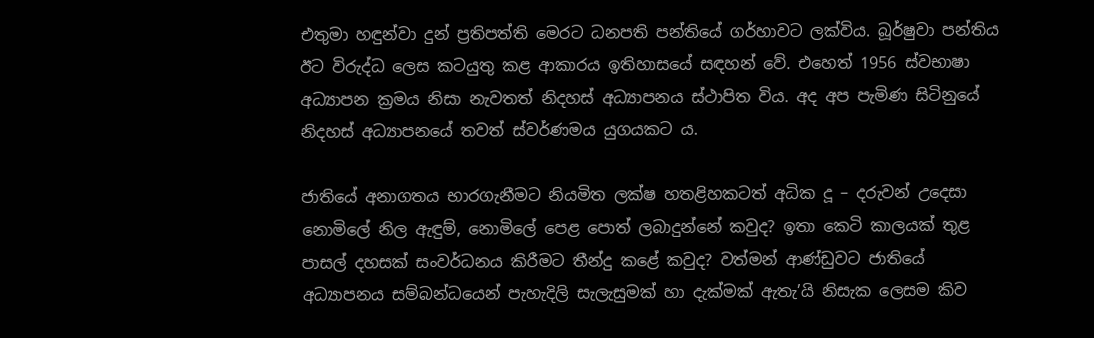එතුමා හඳුන්වා දුන් ප්‍රතිපත්ති මෙරට ධනපති පන්තියේ ගර්හාවට ලක්විය. බූර්ෂුවා පන්තිය ඊට විරුද්ධ ලෙස කටයුතු කළ ආකාරය ඉතිහාසයේ සඳහන් වේ. එහෙත් 1956 ස්වභාෂා අධ්‍යාපන ක්‍රමය නිසා නැවතත් නිදහස් අධ්‍යාපනය ස්ථාපිත විය. අද අප පැමිණ සිටිනුයේ නිදහස් අධ්‍යාපනයේ තවත් ස්වර්ණමය යුගයකට ය.

ජාතියේ අනාගතය භාරගැනීමට නියමිත ලක්ෂ හතළිහකටත් අධික දූ – දරුවන් උදෙසා නොමිලේ නිල ඇඳුම්, නොමිලේ පෙළ පොත් ලබාදුන්නේ කවුද? ඉතා කෙටි කාලයක් තුළ පාසල් දහසක් සංවර්ධනය කිරීමට තීන්දු කළේ කවුද? වත්මන් ආණ්ඩුවට ජාතියේ අධ්‍යාපනය සම්බන්ධයෙන් පැහැදිලි සැලැසුමක් හා දැක්මක් ඇතැ’යි නිසැක ලෙසම කිව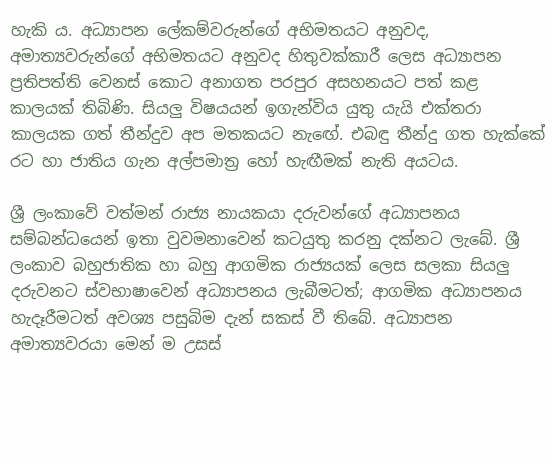හැකි ය. අධ්‍යාපන ලේකම්වරුන්ගේ අභිමතයට අනුවද, අමාත්‍යවරුන්ගේ අභිමතයට අනුවද හිතුවක්කාරී ලෙස අධ්‍යාපන ප්‍රතිපත්ති වෙනස් කොට අනාගත පරපුර අසහනයට පත් කළ කාලයක් තිබිණි. සියලු විෂයයන් ඉගැන්විය යුතු යැයි එක්තරා කාලයක ගත් තීන්දුව අප මතකයට නැඟේ. එබඳු තීන්දු ගත හැක්කේ රට හා ජාතිය ගැන අල්පමාත්‍ර හෝ හැඟීමක් නැති අයටය.

ශ්‍රී ලංකාවේ වත්මන් රාජ්‍ය නායකයා දරුවන්ගේ අධ්‍යාපනය සම්බන්ධයෙන් ඉතා වුවමනාවෙන් කටයුතු කරනු දක්නට ලැබේ. ශ්‍රී ලංකාව බහුජාතික හා බහු ආගමික රාජ්‍යයක් ලෙස සලකා සියලු දරුවනට ස්වභාෂාවෙන් අධ්‍යාපනය ලැබීමටත්; ආගමික අධ්‍යාපනය හැදෑරීමටත් අවශ්‍ය පසුබිම දැන් සකස් වී තිබේ. අධ්‍යාපන අමාත්‍යවරයා මෙන් ම උසස්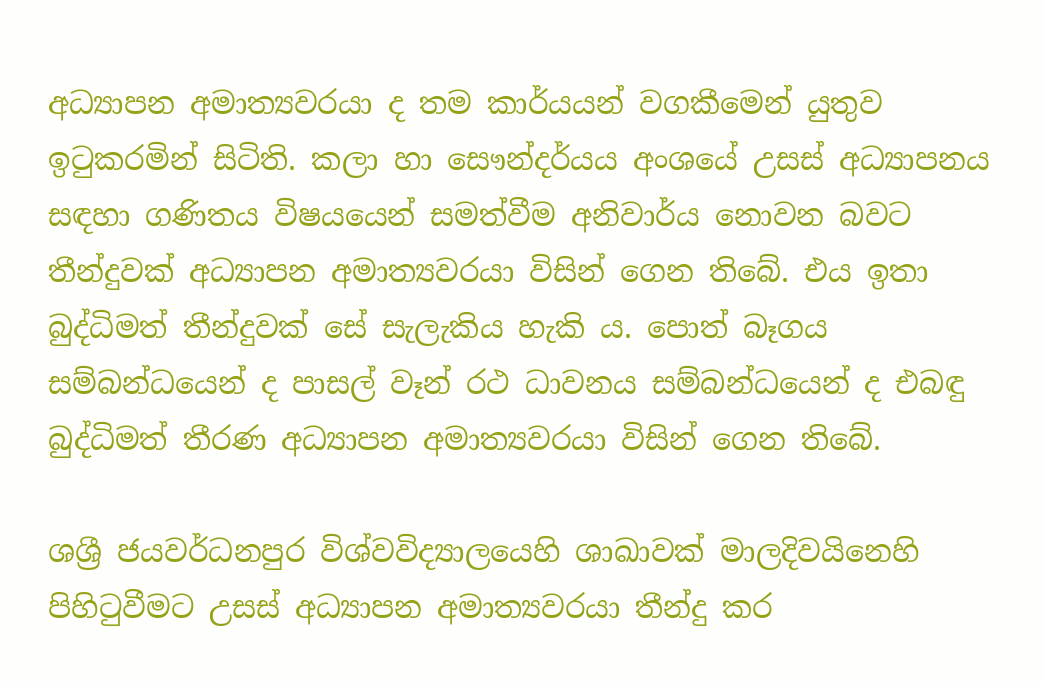අධ්‍යාපන අමාත්‍යවරයා ද තම කාර්යයන් වගකීමෙන් යුතුව ඉටුකරමින් සිටිති. කලා හා සෞන්දර්යය අංශයේ උසස් අධ්‍යාපනය සඳහා ගණිතය විෂයයෙන් සමත්වීම අනිවාර්ය නොවන බවට තීන්දුවක් අධ්‍යාපන අමාත්‍යවරයා විසින් ගෙන තිබේ. එය ඉතා බුද්ධිමත් තීන්දුවක් සේ සැලැකිය හැකි ය. පොත් බෑගය සම්බන්ධයෙන් ද පාසල් වෑන් රථ ධාවනය සම්බන්ධයෙන් ද එබඳු බුද්ධිමත් තීරණ අධ්‍යාපන අමාත්‍යවරයා විසින් ගෙන තිබේ.

ශශ්‍රී ජයවර්ධනපුර විශ්වවිද්‍යාලයෙහි ශාඛාවක් මාලදිවයිනෙහි පිහිටුවීමට උසස් අධ්‍යාපන අමාත්‍යවරයා තීන්දු කර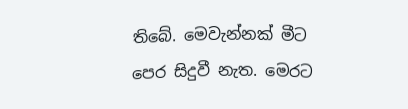තිබේ. මෙවැන්නක් මීට පෙර සිදුවී නැත. මෙරට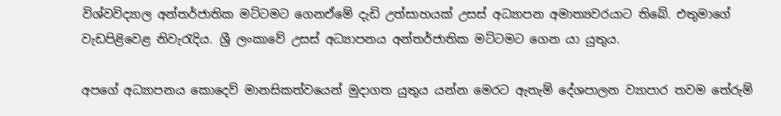විශ්වවිද්‍යාල අන්තර්ජාතික මට්ටමට ගෙනඒමේ දැඩි උත්සාහයක් උසස් අධ්‍යාපන අමාත්‍යවරයාට තිබේ. එතුමාගේ වැඩපිළිවෙළ නිවැරැදිය. ශ්‍රී ලංකාවේ උසස් අධ්‍යාපනය අන්තර්ජාතික මට්ටමට ගෙන යා යුතුය.

අපගේ අධ්‍යාපනය කොදෙව් මානසිකත්වයෙන් මුදාගත යුතුය යන්න මෙරට ඇතැම් දේශපාලන ව්‍යාපාර තවම තේරුම්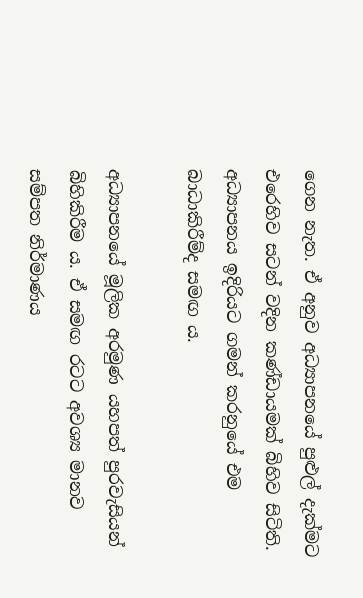ගෙන නැත. ඒ අනුව අධ්‍යාපනයේ පුළුල් දැක්මට එරෙහිව සටන් වදින කණ්ඩායමක් බිහිව සිටිති. අධ්‍යාපනය ඉදිරියට ගමන් කරනුයේ එම බාධාකිරීම්ද සමඟ ය.

අධ්‍යාපනයේ මූලික අරමුණ යහපත් පුරවැසියන් බිහිකිරීම ය. ඒ සමඟ රටට අවශ්‍ය මානව සම්පත නිර්මාණය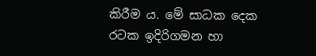කිරීම ය. මේ සාධක දෙක රටක ඉදිරිගමන හා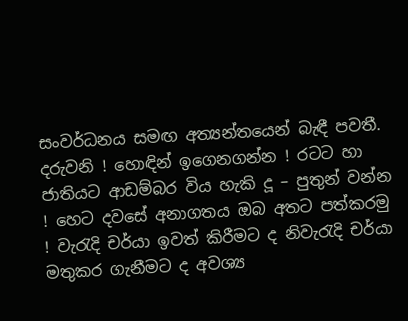සංවර්ධනය සමඟ අත්‍යන්තයෙන් බැඳී පවතී. දරුවනි ! හොඳින් ඉගෙනගන්න ! රටට හා ජාතියට ආඩම්බර විය හැකි දූ – පුතුන් වන්න ! හෙට දවසේ අනාගතය ඔබ අතට පත්කරමු ! වැරැදි චර්යා ඉවත් කිරීමට ද නිවැරැදි චර්යා මතුකර ගැනීමට ද අවශ්‍ය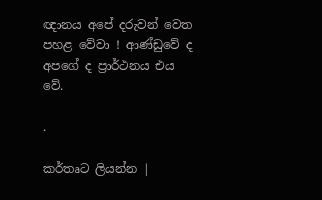ඥානය අපේ දරුවන් වෙත පහළ වේවා ! ආණ්ඩුවේ ද අපගේ ද ප්‍රාර්ථනය එය වේ.

.

කර්තෘට ලියන්න |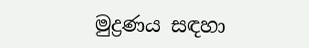මුද්‍රණය සඳහා